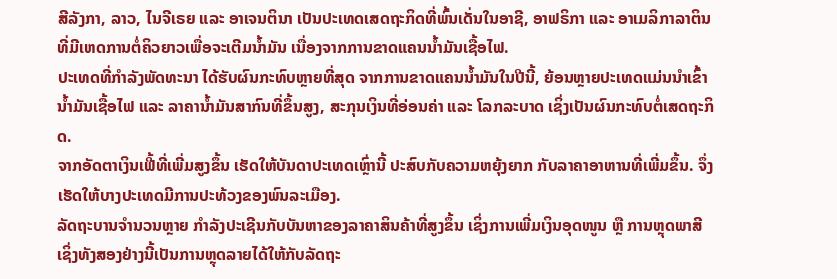ສີລັງກາ, ລາວ, ໄນຈີເຣຍ ແລະ ອາເຈນຕິນາ ເປັນປະເທດເສດຖະກິດທີ່ພົ້ນເດັ່ນໃນອາຊີ, ອາຟຣິກາ ແລະ ອາເມລິກາລາຕິນ ທີ່ມີເຫດການຕໍ່ຄິວຍາວເພື່ອຈະເຕີມນ້ຳມັນ ເນື່ອງຈາກການຂາດແຄນນໍ້າມັນເຊື້ອໄຟ.
ປະເທດທີ່ກຳລັງພັດທະນາ ໄດ້ຮັບຜົນກະທົບຫຼາຍທີ່ສຸດ ຈາກການຂາດແຄນນ້ຳມັນໃນປີນີ້, ຍ້ອນຫຼາຍປະເທດແມ່ນນຳເຂົ້ານໍ້າມັນເຊື້ອໄຟ ແລະ ລາຄານ້ຳມັນສາກົນທີ່ຂຶ້ນສູງ, ສະກຸນເງິນທີ່ອ່ອນຄ່າ ແລະ ໂລກລະບາດ ເຊິ່ງເປັນຜົນກະທົບຕໍ່ເສດຖະກິດ.
ຈາກອັດຕາເງິນເຟີ້ທີ່ເພີ່ມສູງຂຶ້ນ ເຮັດໃຫ້ບັນດາປະເທດເຫຼົ່ານີ້ ປະສົບກັບຄວາມຫຍຸ້ງຍາກ ກັບລາຄາອາຫານທີ່ເພີ່ມຂຶ້ນ. ຈຶ່ງເຮັດໃຫ້ບາງປະເທດມີການປະທ້ວງຂອງພົນລະເມືອງ.
ລັດຖະບານຈໍານວນຫຼາຍ ກໍາລັງປະເຊີນກັບບັນຫາຂອງລາຄາສິນຄ້າທີ່ສູງຂຶ້ນ ເຊິ່ງການເພີ່ມເງິນອຸດໜູນ ຫຼື ການຫຼຸດພາສີ ເຊິ່ງທັງສອງຢ່າງນີ້ເປັນການຫຼຸດລາຍໄດ້ໃຫ້ກັບລັດຖະ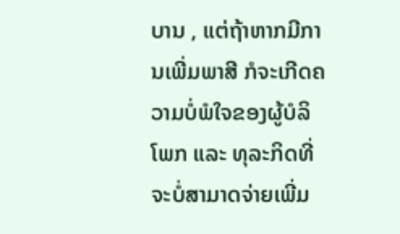ບານ , ແຕ່ຖ້າຫາກມີການເພີ່ມພາສີ ກໍຈະເກີດຄວາມບໍ່ພໍໃຈຂອງຜູ້ບໍລິໂພກ ແລະ ທຸລະກິດທີ່ຈະບໍ່ສາມາດຈ່າຍເພີ່ມ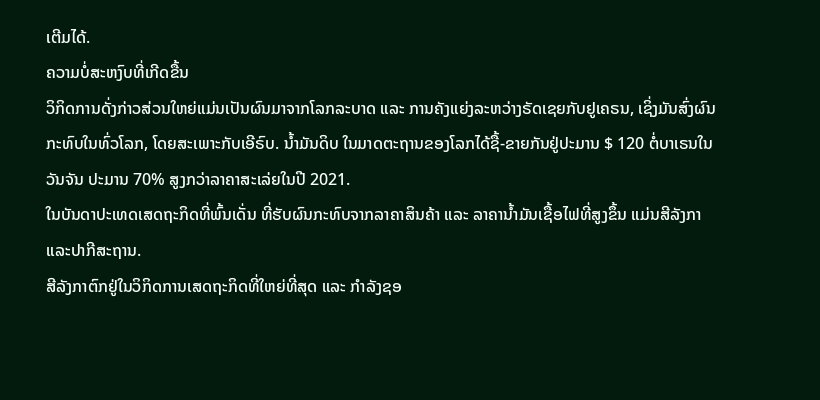ເຕີມໄດ້.
ຄວາມບໍ່ສະຫງົບທີ່ເກີດຂື້ນ
ວິກິດການດັ່ງກ່າວສ່ວນໃຫຍ່ແມ່ນເປັນຜົນມາຈາກໂລກລະບາດ ແລະ ການຄັງແຍ່ງລະຫວ່າງຣັດເຊຍກັບຢູເຄຣນ, ເຊິ່ງມັນສົ່ງຜົນກະທົບໃນທົ່ວໂລກ, ໂດຍສະເພາະກັບເອີຣົບ. ນ້ຳມັນດິບ ໃນມາດຕະຖານຂອງໂລກໄດ້ຊື້-ຂາຍກັນຢູ່ປະມານ $ 120 ຕໍ່ບາເຣນໃນວັນຈັນ ປະມານ 70% ສູງກວ່າລາຄາສະເລ່ຍໃນປີ 2021.
ໃນບັນດາປະເທດເສດຖະກິດທີ່ພົ້ນເດັ່ນ ທີ່ຮັບຜົນກະທົບຈາກລາຄາສິນຄ້າ ແລະ ລາຄານ້ຳມັນເຊື້ອໄຟທີ່ສູງຂຶ້ນ ແມ່ນສີລັງກາແລະປາກີສະຖານ.
ສີລັງກາຕົກຢູ່ໃນວິກິດການເສດຖະກິດທີ່ໃຫຍ່ທີ່ສຸດ ແລະ ກໍາລັງຊອ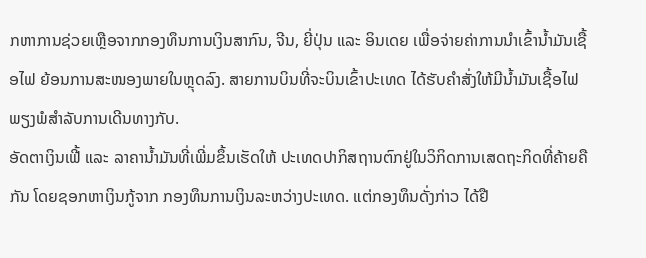ກຫາການຊ່ວຍເຫຼືອຈາກກອງທຶນການເງິນສາກົນ, ຈີນ, ຍີ່ປຸ່ນ ແລະ ອິນເດຍ ເພື່ອຈ່າຍຄ່າການນໍາເຂົ້ານໍ້າມັນເຊື້ອໄຟ ຍ້ອນການສະໜອງພາຍໃນຫຼຸດລົງ. ສາຍການບິນທີ່ຈະບິນເຂົ້າປະເທດ ໄດ້ຮັບຄຳສັ່ງໃຫ້ມີນ້ຳມັນເຊື້ອໄຟພຽງພໍສໍາລັບການເດີນທາງກັບ.
ອັດຕາເງິນເຟີ້ ແລະ ລາຄານໍ້າມັນທີ່ເພີ່ມຂຶ້ນເຮັດໃຫ້ ປະເທດປາກິສຖານຕົກຢູ່ໃນວິກິດການເສດຖະກິດທີ່ຄ້າຍຄືກັນ ໂດຍຊອກຫາເງິນກູ້ຈາກ ກອງທຶນການເງິນລະຫວ່າງປະເທດ. ແຕ່ກອງທຶນດັ່ງກ່າວ ໄດ້ຢື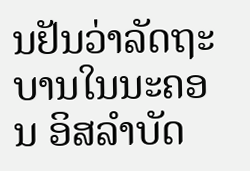ນຢັນວ່າລັດຖະບານໃນນະຄອນ ອິສລຳບັດ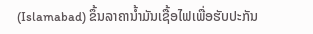(Islamabad) ຂຶ້ນລາຄານ້ຳມັນເຊື້ອໄຟເພື່ອຮັບປະກັນ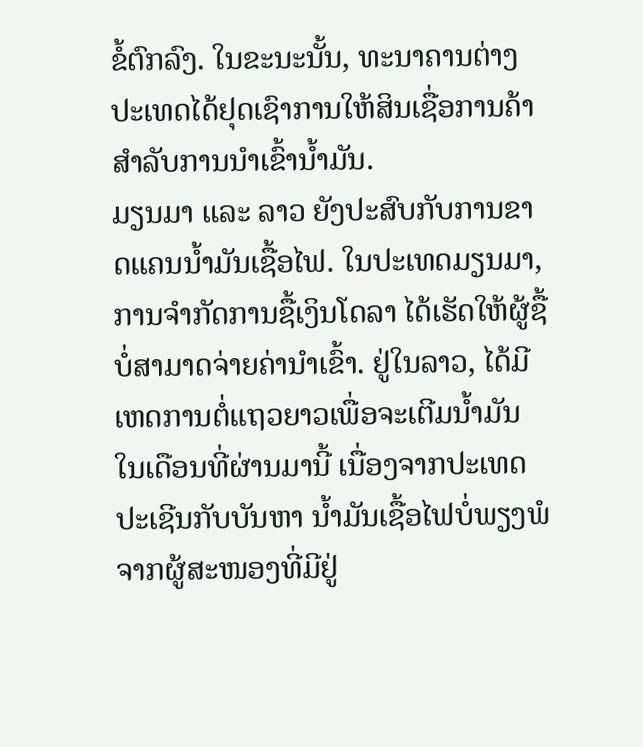ຂໍ້ຕົກລົງ. ໃນຂະນະນັ້ນ, ທະນາຄານຕ່າງປະເທດໄດ້ຢຸດເຊົາການໃຫ້ສິນເຊື່ອການຄ້າສໍາລັບການນໍາເຂົ້ານ້ຳມັນ.
ມຽນມາ ແລະ ລາວ ຍັງປະສົບກັບການຂາດແຄນນ້ຳມັນເຊື້ອໄຟ. ໃນປະເທດມຽນມາ, ການຈໍາກັດການຊື້ເງິນໂດລາ ໄດ້ເຮັດໃຫ້ຜູ້ຊື້ບໍ່ສາມາດຈ່າຍຄ່ານໍາເຂົ້າ. ຢູ່ໃນລາວ, ໄດ້ມີເຫດການຕໍ່ແຖວຍາວເພື່ອຈະເຕີມນ້ຳມັນໃນເດືອນທີ່ຜ່ານມານີ້ ເນື່ອງຈາກປະເທດປະເຊີນກັບບັນຫາ ນ້ຳມັນເຊື້ອໄຟບໍ່ພຽງພໍ ຈາກຜູ້ສະໜອງທີ່ມີຢູ່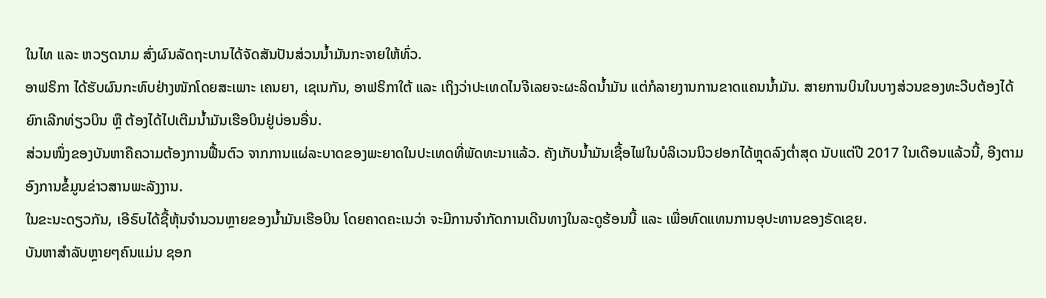ໃນໄທ ແລະ ຫວຽດນາມ ສົ່ງຜົນລັດຖະບານໄດ້ຈັດສັນປັນສ່ວນນ້ຳມັນກະຈາຍໃຫ້ທົ່ວ.
ອາຟຣິກາ ໄດ້ຮັບຜົນກະທົບຢ່າງໜັກໂດຍສະເພາະ ເຄນຍາ, ເຊເນກັນ, ອາຟຣິກາໃຕ້ ແລະ ເຖິງວ່າປະເທດໄນຈີເລຍຈະຜະລິດນ້ຳມັນ ແຕ່ກໍລາຍງານການຂາດແຄນນ້ຳມັນ. ສາຍການບິນໃນບາງສ່ວນຂອງທະວີບຕ້ອງໄດ້ຍົກເລີກທ່ຽວບິນ ຫຼື ຕ້ອງໄດ້ໄປເຕີມນ້ຳມັນເຮືອບິນຢູ່ບ່ອນອື່ນ.
ສ່ວນໜຶ່ງຂອງບັນຫາຄືຄວາມຕ້ອງການຟື້ນຕົວ ຈາກການແຜ່ລະບາດຂອງພະຍາດໃນປະເທດທີ່ພັດທະນາແລ້ວ. ຄັງເກັບນ້ຳມັນເຊື້ອໄຟໃນບໍລິເວນນິວຢອກໄດ້ຫຼຸດລົງຕ່ຳສຸດ ນັບແຕ່ປີ 2017 ໃນເດືອນແລ້ວນີ້, ອີງຕາມອົງການຂໍ້ມູນຂ່າວສານພະລັງງານ.
ໃນຂະນະດຽວກັນ, ເອີຣົບໄດ້ຊື້ຫຸ້ນຈຳນວນຫຼາຍຂອງນ້ຳມັນເຮືອບິນ ໂດຍຄາດຄະເນວ່າ ຈະມີການຈຳກັດການເດີນທາງໃນລະດູຮ້ອນນີ້ ແລະ ເພື່ອທົດແທນການອຸປະທານຂອງຣັດເຊຍ.
ບັນຫາສໍາລັບຫຼາຍໆຄົນແມ່ນ ຊອກ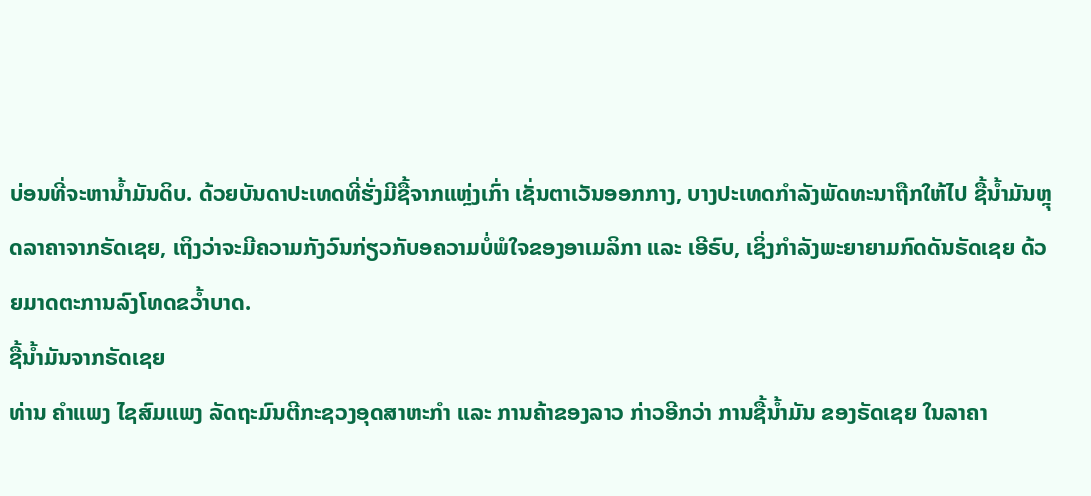ບ່ອນທີ່ຈະຫານ້ຳມັນດິບ. ດ້ວຍບັນດາປະເທດທີ່ຮັ່ງມີຊື້ຈາກແຫຼ່ງເກົ່າ ເຊັ່ນຕາເວັນອອກກາງ, ບາງປະເທດກຳລັງພັດທະນາຖືກໃຫ້ໄປ ຊື້ນ້ຳມັນຫຼຸດລາຄາຈາກຣັດເຊຍ, ເຖິງວ່າຈະມີຄວາມກັງວົນກ່ຽວກັບອຄວາມບໍ່ພໍໃຈຂອງອາເມລິກາ ແລະ ເອີຣົບ, ເຊິ່ງກຳລັງພະຍາຍາມກົດດັນຣັດເຊຍ ດ້ວຍມາດຕະການລົງໂທດຂວ້ຳບາດ.
ຊື້ນ້ຳມັນຈາກຣັດເຊຍ
ທ່ານ ຄຳແພງ ໄຊສົມແພງ ລັດຖະມົນຕີກະຊວງອຸດສາຫະກຳ ແລະ ການຄ້າຂອງລາວ ກ່າວອີກວ່າ ການຊື້ນ້ຳມັນ ຂອງຣັດເຊຍ ໃນລາຄາ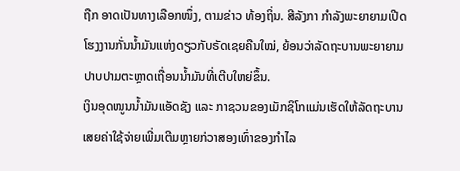ຖືກ ອາດເປັນທາງເລືອກໜຶ່ງ, ຕາມຂ່າວ ທ້ອງຖິ່ນ. ສີລັງກາ ກຳລັງພະຍາຍາມເປີດໂຮງງານກັ່ນນ້ຳມັນແຫ່ງດຽວກັບຣັດເຊຍຄືນໃໝ່, ຍ້ອນວ່າລັດຖະບານພະຍາຍາມປາບປາມຕະຫຼາດເຖື່ອນນ້ຳມັນທີ່ເຕີບໃຫຍ່ຂຶ້ນ.
ເງິນອຸດໜູນນໍ້າມັນແອັດຊັງ ແລະ ກາຊວນຂອງເມັກຊິໂກແມ່ນເຮັດໃຫ້ລັດຖະບານເສຍຄ່າໃຊ້ຈ່າຍເພີ່ມເຕີມຫຼາຍກ່ວາສອງເທົ່າຂອງກໍາໄລ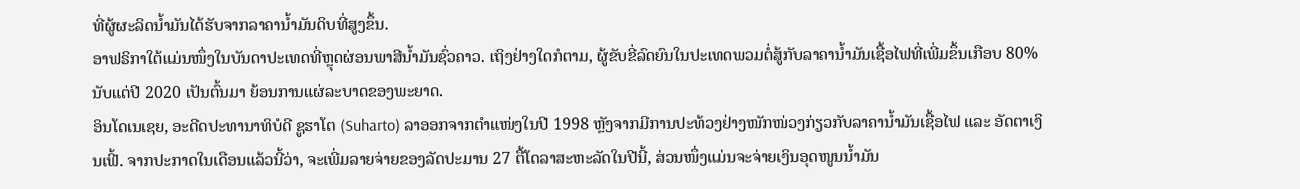ທີ່ຜູ້ຜະລິດນ້ຳມັນໄດ້ຮັບຈາກລາຄານ້ຳມັນດິບທີ່ສູງຂຶ້ນ.
ອາຟຣິກາໃຕ້ແມ່ນໜຶ່ງໃນບັນດາປະເທດທີ່ຫຼຸດຜ່ອນພາສີນ້ຳມັນຊົ່ວຄາວ. ເຖິງຢ່າງໃດກໍຕາມ, ຜູ້ຂັບຂີ່ລົດຍົນໃນປະເທດພວມຕໍ່ສູ້ກັບລາຄານ້ຳມັນເຊື້ອໄຟທີ່ເພີ່ມຂຶ້ນເກືອບ 80% ນັບແຕ່ປີ 2020 ເປັນຕົ້ນມາ ຍ້ອນການແຜ່ລະບາດຂອງພະຍາດ.
ອິນໂດເນເຊຍ, ອະດີດປະທານາທິບໍດີ ຊູຮາໂຕ (Suharto) ລາອອກຈາກຕຳແໜ່ງໃນປີ 1998 ຫຼັງຈາກມີການປະທ້ວງຢ່າງໜັກໜ່ວງກ່ຽວກັບລາຄານ້ຳມັນເຊື້ອໄຟ ແລະ ອັດຕາເງິນເຟີ້. ຈາກປະກາດໃນເດືອນແລ້ວນີ້ວ່າ, ຈະເພີ່ມລາຍຈ່າຍຂອງລັດປະມານ 27 ຕື້ໂດລາສະຫະລັດໃນປີນີ້, ສ່ວນໜຶ່ງແມ່ນຈະຈ່າຍເງິນອຸດໜູນນ້ຳມັນ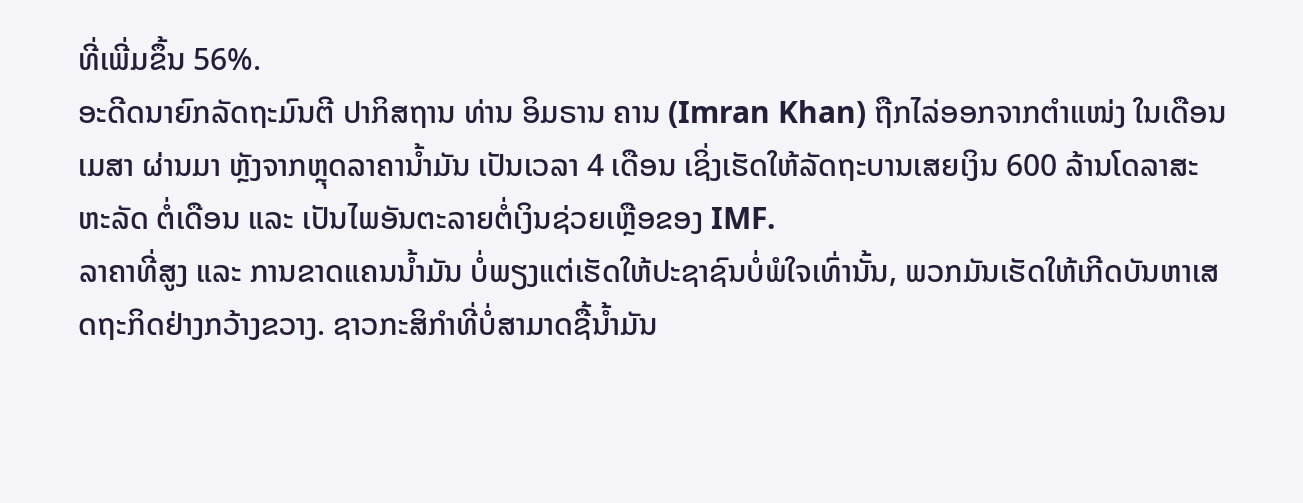ທີ່ເພີ່ມຂຶ້ນ 56%.
ອະດີດນາຍົກລັດຖະມົນຕີ ປາກິສຖານ ທ່ານ ອິມຣານ ຄານ (Imran Khan) ຖືກໄລ່ອອກຈາກຕຳແໜ່ງ ໃນເດືອນເມສາ ຜ່ານມາ ຫຼັງຈາກຫຼຸດລາຄານໍ້າມັນ ເປັນເວລາ 4 ເດືອນ ເຊິ່ງເຮັດໃຫ້ລັດຖະບານເສຍເງິນ 600 ລ້ານໂດລາສະຫະລັດ ຕໍ່ເດືອນ ແລະ ເປັນໄພອັນຕະລາຍຕໍ່ເງິນຊ່ວຍເຫຼືອຂອງ IMF.
ລາຄາທີ່ສູງ ແລະ ການຂາດແຄນນໍ້າມັນ ບໍ່ພຽງແຕ່ເຮັດໃຫ້ປະຊາຊົນບໍ່ພໍໃຈເທົ່ານັ້ນ, ພວກມັນເຮັດໃຫ້ເກີດບັນຫາເສດຖະກິດຢ່າງກວ້າງຂວາງ. ຊາວກະສິກຳທີ່ບໍ່ສາມາດຊື້ນ້ຳມັນ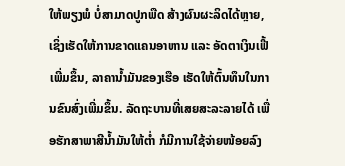ໃຫ້ພຽງພໍ ບໍ່ສາມາດປູກພືດ ສ້າງຜົນຜະລິດໄດ້ຫຼາຍ, ເຊິ່ງເຮັດໃຫ້ການຂາດແຄນອາຫານ ແລະ ອັດຕາເງິນເຟີ້ເພີ່ມຂຶ້ນ, ລາຄານໍ້າມັນຂອງເຮືອ ເຮັດໃຫ້ຕົ້ນທຶນໃນການຂົນສົ່ງເພີ່ມຂຶ້ນ. ລັດຖະບານທີ່ເສຍສະລະລາຍໄດ້ ເພື່ອຮັກສາພາສີນໍ້າມັນໃຫ້ຕໍ່າ ກໍມີການໃຊ້ຈ່າຍໜ້ອຍລົງ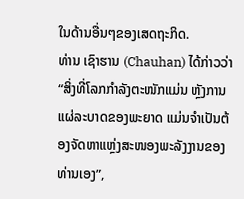ໃນດ້ານອື່ນໆຂອງເສດຖະກິດ.
ທ່ານ ເຊົາຮານ (Chauhan) ໄດ້ກ່າວວ່າ “ສິ່ງທີ່ໂລກກໍາລັງຕະໜັກແມ່ນ ຫຼັງການແຜ່ລະບາດຂອງພະຍາດ ແມ່ນຈຳເປັນຕ້ອງຈັດຫາແຫຼ່ງສະໜອງພະລັງງານຂອງທ່ານເອງ”,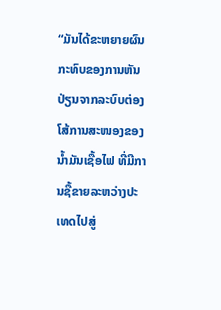“ມັນໄດ້ຂະຫຍາຍຜົນກະທົບຂອງການຫັນປ່ຽນຈາກລະບົບຕ່ອງໂສ້ການສະໜອງຂອງນໍ້າມັນເຊື້ອໄຟ ທີ່ມີການຊື້ຂາຍລະຫວ່າງປະເທດໄປສູ່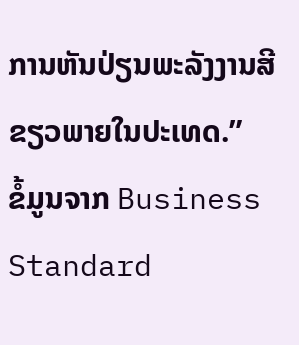ການຫັນປ່ຽນພະລັງງານສີຂຽວພາຍໃນປະເທດ.”
ຂໍ້ມູນຈາກ Business Standard